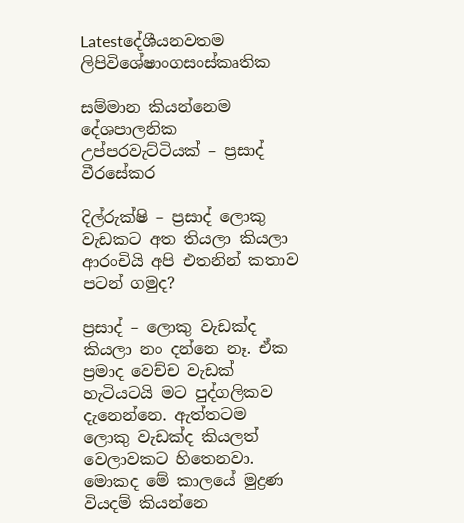Latestදේශීයනවතම ලිපිවිශේෂාංගසංස්කෘතික

සම්මාන කියන්නෙම දේශපාලනික උප්පරවැට්ටියක් – ප්‍රසාද් වීරසේකර

දිල්රුක්ෂි – ප්‍රසාද් ලොකු වැඩකට අත තියලා කියලා ආරංචියි අපි එතනින් කතාව පටන් ගමුද?

ප්‍රසාද් – ලොකු වැඩක්ද කියලා නං දන්නෙ නෑ. ඒක ප්‍රමාද වෙච්ච වැඩක් හැටියටයි මට පුද්ගලිකව දැනෙන්නෙ. ඇත්තටම ලොකු වැඩක්ද කියලත් වෙලාවකට හිතෙනවා. මොකද මේ කාලයේ මුද්‍රණ වියදම් කියන්නෙ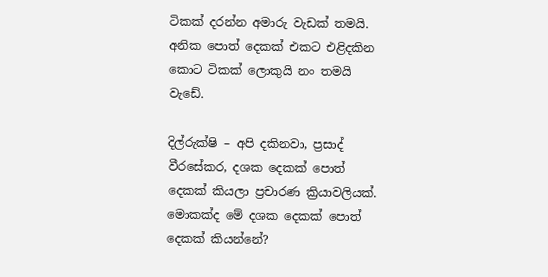ටිකක් දරන්න අමාරු වැඩක් තමයි. අනික පොත් දෙකක් එකට එළිදකින කොට ටිකක් ලොකුයි නං තමයි වැඩේ.

දිල්රුක්ෂි – අපි දකිනවා, ප්‍රසාද් වීරසේකර, දශක දෙකක් පොත් දෙකක් කියලා ප්‍රචාරණ ක්‍රියාවලියක්. මොකක්ද මේ දශක දෙකක් පොත් දෙකක් කියන්නේ?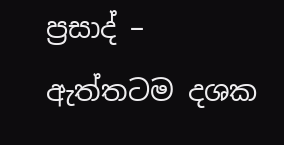ප්‍රසාද් – ඇත්තටම දශක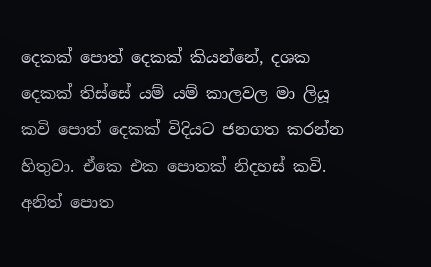දෙකක් පොත් දෙකක් කියන්නේ, දශක දෙකක් තිස්සේ යම් යම් කාලවල මා ලියූ කවි පොත් දෙකක් විදියට ජනගත කරන්න හිතුවා. ඒකෙ එක පොතක් නිදහස් කවි. අනිත් පොත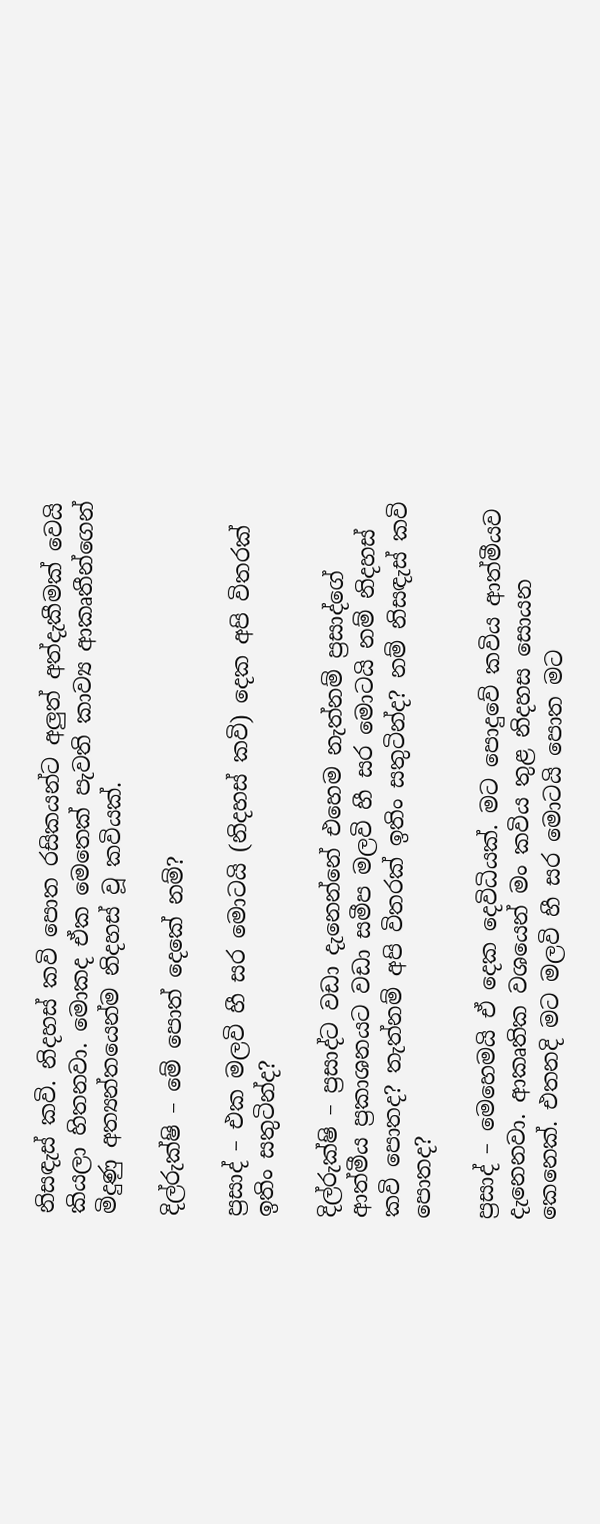නිසඳැස් කවි. නිදහස් කවි පොත රසිකයන්ට අලුත් අත්දැකීමක් වෙයි කියලා හිතනවා. මොකද ඒක මෙතෙක් පැවති කාව්‍ය ආකෘතීන්ගෙන් මිදුණු අත්‍යන්තයෙන්ම නිදහස් වූ කවියක්.

දිල්රුක්ෂි – මේ පොත් දෙකේ නම්?

ප්‍රසාද් – එක මලවි හී සර මොටයි (නිදහස් කවි) දෙක අපි විතරක් ඉතිං සතුටින්ද?

දිල්රුක්ෂි – ප්‍රසාද්ට වඩා දැනෙන්නේ එහෙම නැත්නම් ප්‍රසාද්ගේ ආත්මීය ප්‍රකාශනයට වඩා සමීප මලවි හී සර මොටයි නම් නිදහස් කවි පොතද? තැත්නම් අපි විතරක් ඉතිං සතුටින්ද? නම් නිසඳැස් කවි පොතද?

ප්‍රසාද් – මෙහෙමයි ඒ දෙක දෙවිධියක්. මට පොදුවේ කවිය ආත්මීයව දැනෙනවා. ආකෘතික වශයෙන් මං කවිය තුළ නිදහස සොයන කෙනෙක්. එතනදි මට මලවි හී සර මොටයි පොත මට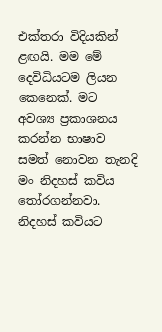එක්තරා විදියකින් ළඟයි. මම මේ දෙවිධියටම ලියන කෙනෙක්. මට අවශ්‍ය ප්‍රකාශනය කරන්න භාෂාව සමත් නොවන තැනදි මං නිදහස් කවිය තෝරගන්නවා. නිදහස් කවියට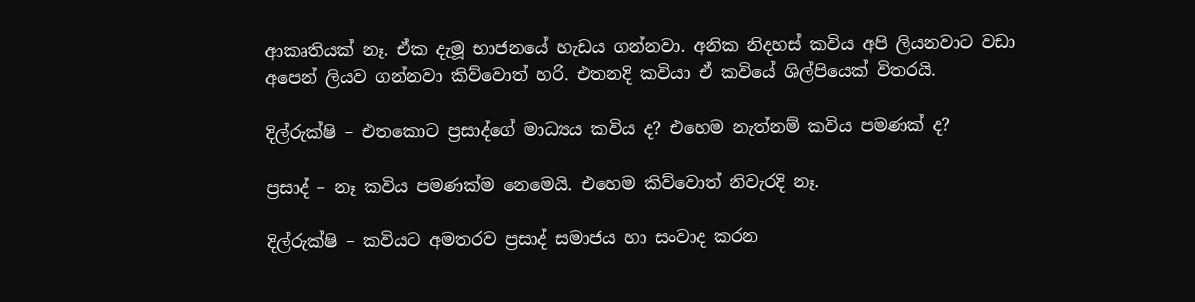ආකෘතියක් නෑ. ඒක දැමූ භාජනයේ හැඩය ගන්නවා. අනික නිදහස් කවිය අපි ලියනවාට වඩා අපෙන් ලියව ගන්නවා කිව්වොත් හරි. එතනදි කවියා ඒ කවියේ ශිල්පියෙක් විතරයි.

දිල්රුක්ෂි – එතකොට ප්‍රසාද්ගේ මාධ්‍යය කවිය ද? එහෙම නැත්නම් කවිය පමණක් ද?

ප්‍රසාද් – නෑ කවිය පමණක්ම නෙමෙයි. එහෙම කිව්වොත් නිවැරදි නෑ.

දිල්රුක්ෂි – කවියට අමතරව ප්‍රසාද් සමාජය හා සංවාද කරන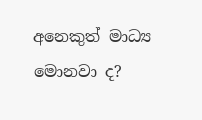අනෙකුත් මාධ්‍ය මොනවා ද?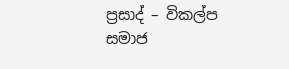ප්‍රසාද් – විකල්ප සමාජ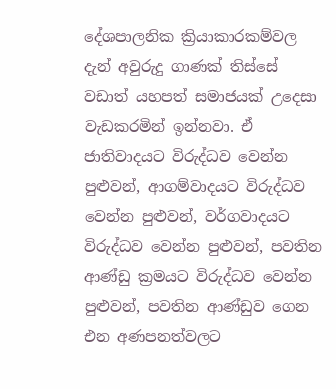දේශපාලනික ක්‍රියාකාරකම්වල දැන් අවුරුදු ගාණක් තිස්සේ වඩාත් යහපත් සමාජයක් උදෙසා වැඩකරමින් ඉන්නවා. ඒ ජාතිවාදයට විරුද්ධව වෙන්න පුළුවන්, ආගම්වාදයට විරුද්ධව වෙන්න පුළුවන්, වර්ගවාදයට විරුද්ධව වෙන්න පුළුවන්, පවතින ආණ්ඩු ක්‍රමයට විරුද්ධව වෙන්න පුළුවන්, පවතින ආණ්ඩුව ගෙන එන අණපනත්වලට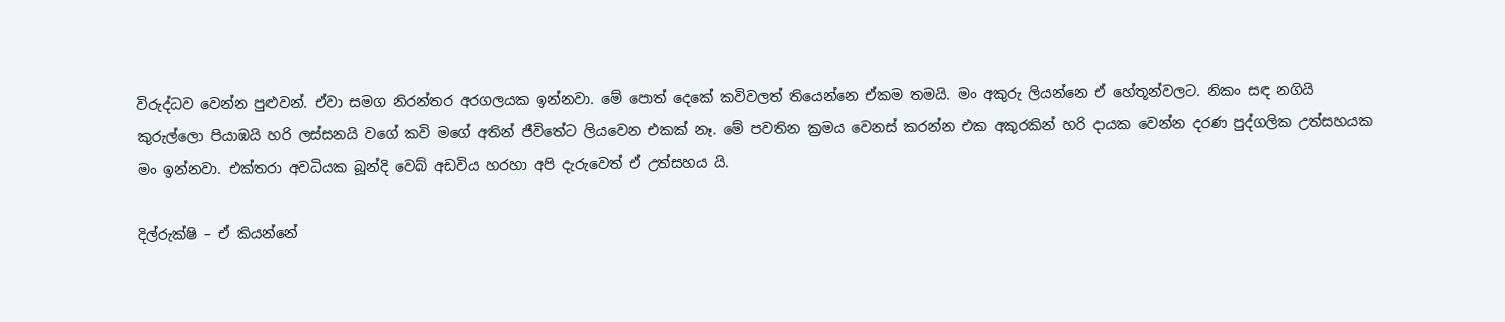විරුද්ධව වෙන්න පුළුවන්. ඒවා සමග නිරන්තර අරගලයක ඉන්නවා. මේ පොත් දෙකේ කවිවලත් තියෙන්නෙ ඒකම තමයි. මං අකුරු ලියන්නෙ ඒ හේතූන්වලට. නිකං සඳ නගියි කුරුල්ලො පියාඹයි හරි ලස්සනයි වගේ කවි මගේ අතින් ජීවිතේට ලියවෙන එකක් නෑ. මේ පවතින ක්‍රමය වෙනස් කරන්න එක අකුරකින් හරි දායක වෙන්න දරණ පුද්ගලික උත්සහයක මං ඉන්නවා. එක්තරා අවධියක බූන්දි වෙබ් අඩවිය හරහා අපි දැරුවෙත් ඒ උත්සහය යි.

දිල්රුක්ෂි – ඒ කියන්නේ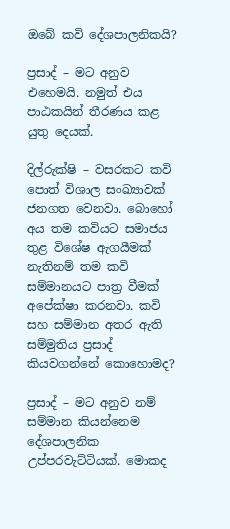ඔබේ කවි දේශපාලනිකයි?

ප්‍රසාද් – මට අනුව එහෙමයි. නමුත් එය පාඨකයින් තීරණය කළ යුතු දෙයක්.

දිල්රුක්ෂි – වසරකට කවි පොත් විශාල සංඛ්‍යාවක් ජනගත වෙනවා. බොහෝ අය තම කවියට සමාජය තුළ විශේෂ ඇගයීමක් නැතිනම් තම කවි සම්මානයට පාත්‍ර වීමක් අපේක්ෂා කරනවා. කවි සහ සම්මාන අතර ඇති සම්මුතිය ප්‍රසාද් කියවගන්නේ කොහොමද?

ප්‍රසාද් – මට අනුව නම් සම්මාන කියන්නෙම දේශපාලනික උප්පරවැට්ටියක්. මොකද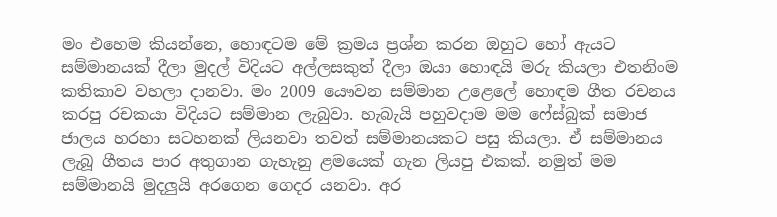මං එහෙම කියන්නෙ, හොඳටම මේ ක්‍රමය ප්‍රශ්න කරන ඔහුට හෝ ඇයට සම්මානයක් දීලා මුදල් විදියට අල්ලසකුත් දීලා ඔයා හොඳයි මරු කියලා එතනිංම කතිකාව වහලා දානවා. මං 2009 යෞවන සම්මාන උළෙලේ හොඳම ගීත රචනය කරපු රචකයා විදියට සම්මාන ලැබුවා. හැබැයි පහුවදාම මම ෆේස්බුක් සමාජ ජාලය හරහා සටහනක් ලියනවා තවත් සම්මානයකට පසු කියලා. ඒ සම්මානය ලැබූ ගීතය පාර අතුගාන ගැහැනු ළමයෙක් ගැන ලියපු එකක්. නමුත් මම සම්මානයි මුදලුයි අරගෙන ගෙදර යනවා. අර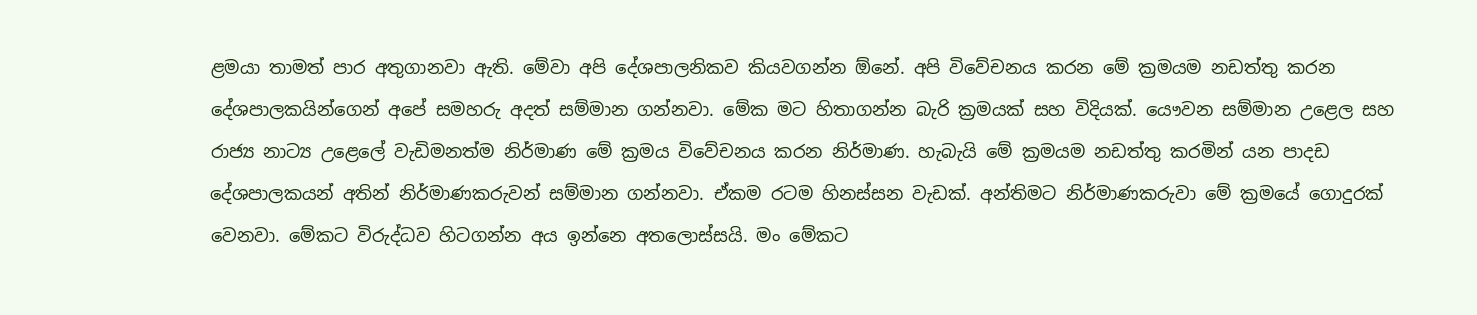ළමයා තාමත් පාර අතුගානවා ඇති. මේවා අපි දේශපාලනිකව කියවගන්න ඕනේ. අපි විවේචනය කරන මේ ක්‍රමයම නඩත්තු කරන දේශපාලකයින්ගෙන් අපේ සමහරු අදත් සම්මාන ගන්නවා. මේක මට හිතාගන්න බැරි ක්‍රමයක් සහ විදියක්. යෞවන සම්මාන උළෙල සහ රාජ්‍ය නාට්‍ය උළෙලේ වැඩිමනත්ම නිර්මාණ මේ ක්‍රමය විවේචනය කරන නිර්මාණ. හැබැයි මේ ක්‍රමයම නඩත්තු කරමින් යන පාදඩ දේශපාලකයන් අතින් නිර්මාණකරුවන් සම්මාන ගන්නවා. ඒකම රටම හිනස්සන වැඩක්. අන්තිමට නිර්මාණකරුවා මේ ක්‍රමයේ ගොදුරක් වෙනවා. මේකට විරුද්ධව හිටගන්න අය ඉන්නෙ අතලොස්සයි. මං මේකට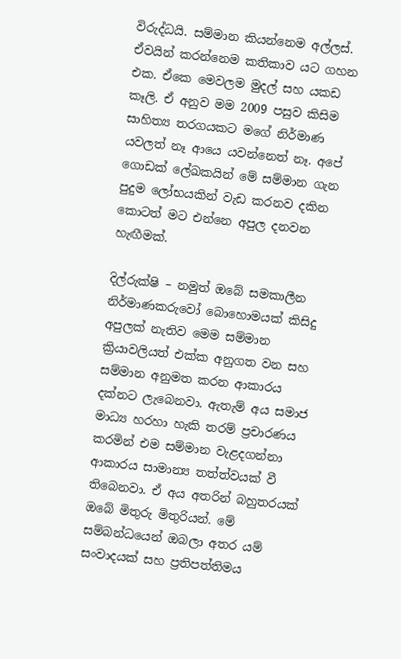විරුද්ධයි. සම්මාන කියන්නෙම අල්ලස්. ඒවයින් කරන්නෙම කතිකාව යට ගහන එක. ඒකෙ මෙවලම මුදල් සහ යකඩ කෑලි. ඒ අනුව මම 2009 පසුව කිසිම සාහිත්‍ය තරගයකට මගේ නිර්මාණ යවලත් නෑ ආයෙ යවන්නෙත් නෑ. අපේ ගොඩක් ලේඛකයින් මේ සම්මාන ගැන පුදුම ලෝභයකින් වැඩ කරනව දකින කොටත් මට එන්නෙ අපුල දනවන හැඟීමක්.

දිල්රුක්ෂි – නමුත් ඔබේ සමකාලීන‌ නිර්මාණකරුවෝ බොහොමයක් කිසිදු අපුලක් නැතිව මෙම සම්මාන ක්‍රියාවලියත් එක්ක අනුගත වන සහ සම්මාන අනුමත කරන ආකාරය දක්නට ලැබෙනවා. ඇතැම් අය සමාජ මාධ්‍ය හරහා හැකි තරම් ප්‍රචාරණය කරමින් එම සම්මාන වැළදගන්නා ආකාරය සාමාන්‍ය තත්ත්වයක් වී තිබෙනවා. ඒ අය අතරින් බහුතරයක් ඔබේ මිතුරු මිතුරියන්. මේ සම්බන්ධයෙන් ඔබලා අතර යම් සංවාදයක් ‌සහ ප්‍රතිපත්තිමය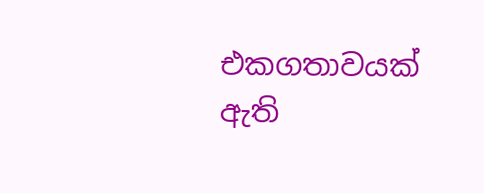එකගතාවයක් ඇති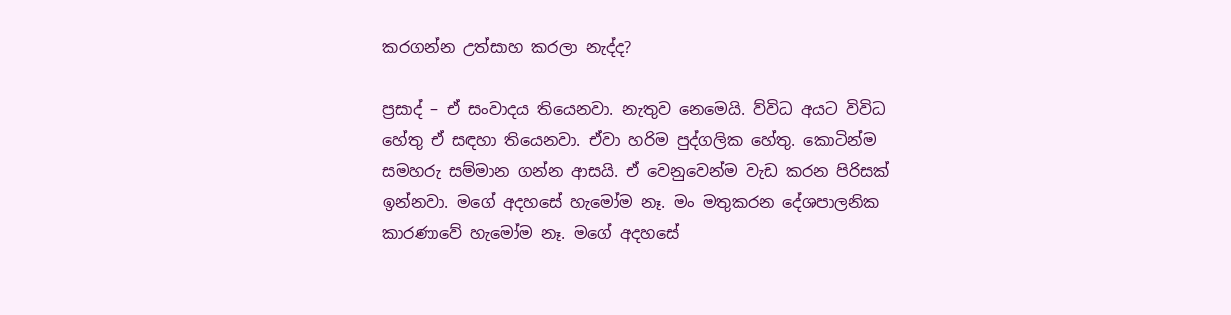කරගන්න උත්සාහ කරලා නැද්ද?

ප්‍රසාද් – ඒ සංවාදය තියෙනවා. නැතුව නෙමෙයි. ව්විධ අයට විවිධ හේතු ඒ සඳහා තියෙනවා. ඒවා හරිම පුද්ගලික හේතු. කොටින්ම සමහරු සම්මාන ගන්න ආසයි. ඒ වෙනුවෙන්ම වැඩ කරන පිරිසක් ඉන්නවා. මගේ අදහසේ හැමෝම නෑ. මං මතුකරන දේශපාලනික කාරණාවේ හැමෝම නෑ. මගේ අදහසේ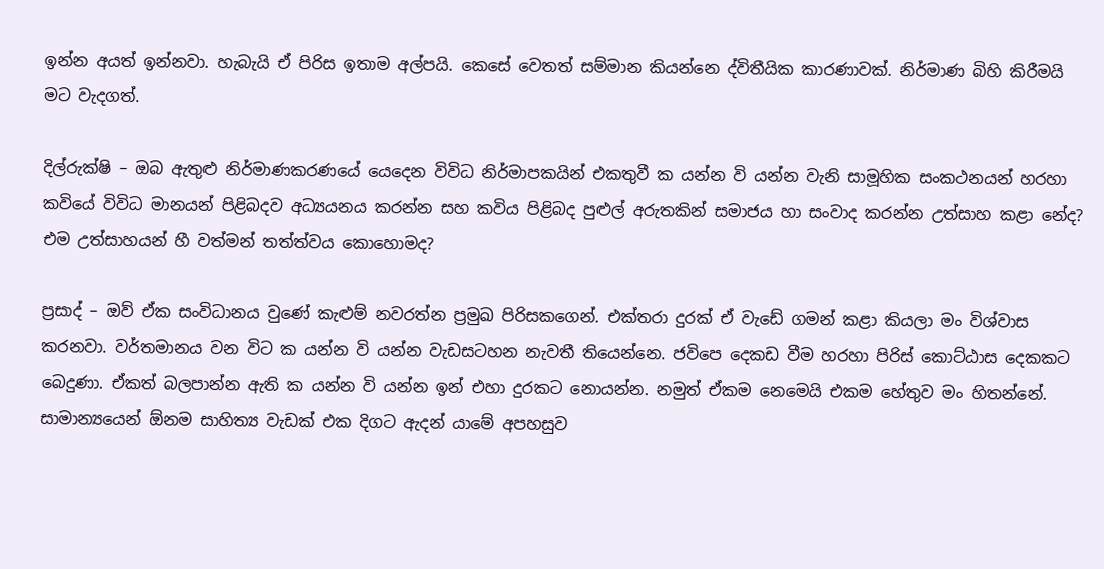ඉන්න අයත් ඉන්නවා. හැබැයි ඒ පිරිස ඉතාම අල්පයි. කෙසේ වෙතත් සම්මාන කියන්නෙ ද්විතීයික කාරණාවක්. නිර්මාණ බිහි කිරීමයි මට වැදගත්.

දිල්රුක්ෂි – ඔබ ඇතුළු නිර්මාණකරණයේ යෙදෙන විවිධ නිර්මාපකයින් එකතුවී ක යන්න වි යන්න වැනි සාමූහික සංකථනයන් හරහා කවියේ විවිධ මානයන් පිළිබදව අධ්‍යයනය කරන්න සහ කවිය පිළිබද පුළුල් අරුතකින් සමාජය හා සංවාද කරන්න උත්සාහ කළා නේද? එම උත්සාහයන් හී වත්මන් තත්ත්වය කොහොමද?

ප්‍රසාද් – ඔව් ඒක සංවිධානය වුණේ කැළුම් නවරත්න ප්‍රමුඛ පිරිසකගෙන්. එක්තරා දුරක් ඒ වැඩේ ගමන් කළා කියලා මං විශ්වාස කරනවා. වර්තමානය වන විට ක යන්න වි යන්න වැඩසටහන නැවතී තියෙන්නෙ. ජවිපෙ දෙකඩ වීම හරහා පිරිස් කොට්ඨාස දෙකකට බෙදුණා. ඒකත් බලපාන්න ඇති ක යන්න වි යන්න ඉන් එහා දුරකට නොයන්න. නමුත් ඒකම නෙමෙයි එකම හේතුව මං හිතන්නේ. සාමාන්‍යයෙන් ඕනම සාහිත්‍ය වැඩක් එක දිගට ඇදන් යාමේ අපහසුව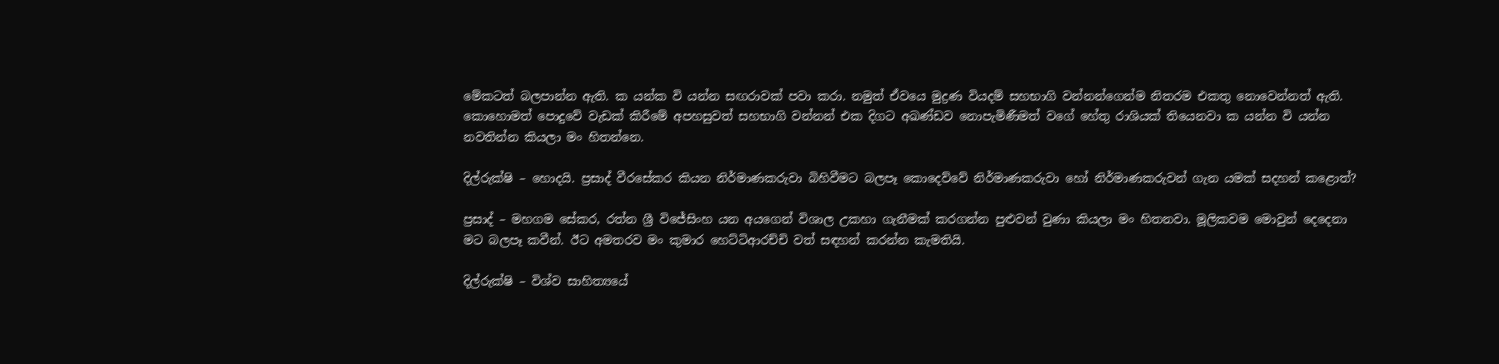මේකටත් බලපාන්න ඇති. ක යන්ක වි යන්න සඟරාවක් පවා කරා. නමුත් ඒවයෙ මුද්‍රණ වියදම් සහභාගි වන්නන්ගෙන්ම නිතරම එකතු නොවෙන්නත් ඇති. කොහොමත් පොදුවේ වැඩක් කිරීමේ අපහසුවත් සහභාගි වන්නන් එක දිගට අඛණ්ඩව නොපැමිණීමත් වගේ හේතු රාශියක් තියෙනවා ක යන්න වි යන්න නවතින්න කියලා මං හිතන්නෙ.

දිල්රුක්ෂි – හොදයි. ප්‍රසාද් වීරසේකර කියන නිර්මාණකරුවා බිහිවීමට බලපෑ කොදෙව්වේ නිර්මාණකරුවා හෝ නිර්මාණකරුවන් ගැන යමක් සදහන් කළොත්?

ප්‍රසාද් – මහගම සේකර, රත්න ශ්‍රී විජේසිංහ යන අයගෙන් විශාල උකහා ගැනීමක් කරගන්න පුළුවන් වුණා කියලා මං හිතනවා. මූලිකවම මොවුන් දෙදෙනා මට බලපෑ කවීන්. ඊට අමතරව මං කුමාර හෙට්ටිආරච්චි වත් සඳහන් කරන්න කැමතියි.

දිල්රුක්ෂි – විශ්ව සාහිත්‍යයේ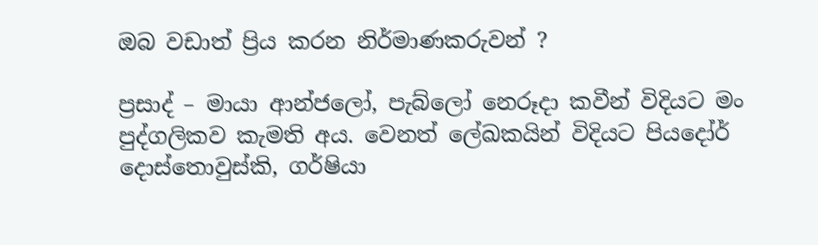ඔබ වඩාත් ප්‍රිය කරන නිර්මාණකරුවන් ?

ප්‍රසාද් – මායා ආන්ජලෝ, පැබ්ලෝ නෙරූදා කවීන් විදියට මං පුද්ගලිකව කැමති අය. වෙනත් ලේඛකයින් විදියට පියදෝර් දොස්තොවුස්කි, ගර්ෂියා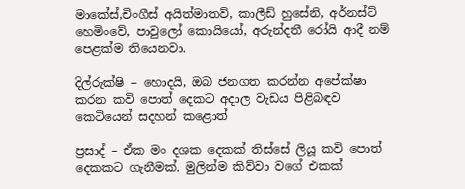මාකේස්,චිංගීස් අයිත්මාතව්, කාලීඩ් හුසේනි, අර්නස්ට් හෙමිංවේ, පාවුලෝ කොයියෝ, අරුන්දතී රෝයි ආදී නම් පෙළක්ම තියෙනවා.

දිල්රුක්ෂි – හොදයි, ඔබ ජනගත කරන්න අපේක්ෂා කරන කවි පොත් දෙකට අදාල වැඩය පිළිබඳව කෙටියෙන් සදහන් කළොත්

ප්‍රසාද් – ඒක මං දශක දෙකක් තිස්සේ ලියූ කවි පොත් දෙකකට ගැනීමක්. මුලින්ම කිව්වා වගේ එකක්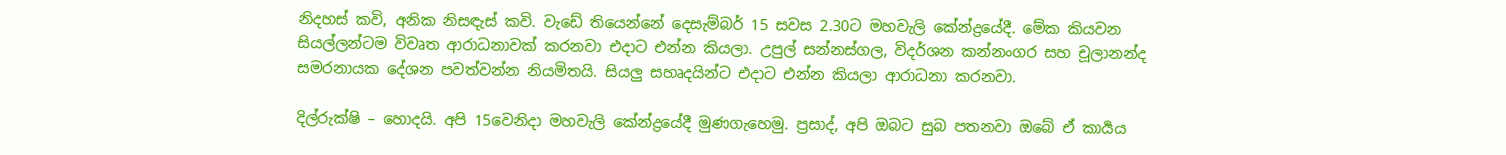නිදහස් කවි, අනික නිසඳැස් කවි. වැඩේ තියෙන්නේ දෙසැම්බර් 15 සවස 2.30ට මහවැලි කේන්ද්‍රයේදී. මේක කියවන සියල්ලන්ටම විවෘත ආරාධනාවක් කරනවා එදාට එන්න කියලා. උපුල් සන්නස්ගල, විදර්ශන කන්නංගර සහ චූලානන්ද සමරනායක දේශන පවත්වන්න නියමිතයි. සියලු සහෘදයින්ට එදාට එන්න කියලා ආරාධනා කරනවා.

දිල්රුක්ෂි – හොදයි. අපි 15වෙනිදා මහවැලි කේන්ද්‍රයේදී මුණගැහෙමු. ප්‍රසාද්, අපි ඔබට සුබ පතනවා ඔබේ ඒ කාර්‍යය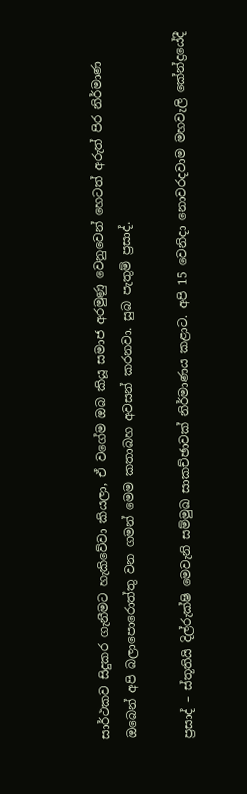සාර්ථකව සිදුකර ගැනීමට හැකිවේවා කියලා, ඒ වගේම ඔබ කියූ සමාජ අරමුණු වෙනුවෙන් හෙටත් අරුත් පිර නිර්මාණ ඔබෙන් අපි බලාපොරොත්තු වන ගමන් මෙම කතාබහ අවසන් කරනවා. සුබ පැතුම් ප්‍රසාද්.

ප්‍රසාද් – ස්තූතියි දිල්රුක්ෂි මෙවැනි සම්මුඛ සාකච්ඡාවක් නිර්මාණය කළාට. අපි 15 වෙනිදා නොවරදවාම මහවැලි කේන්ද්‍රයේදී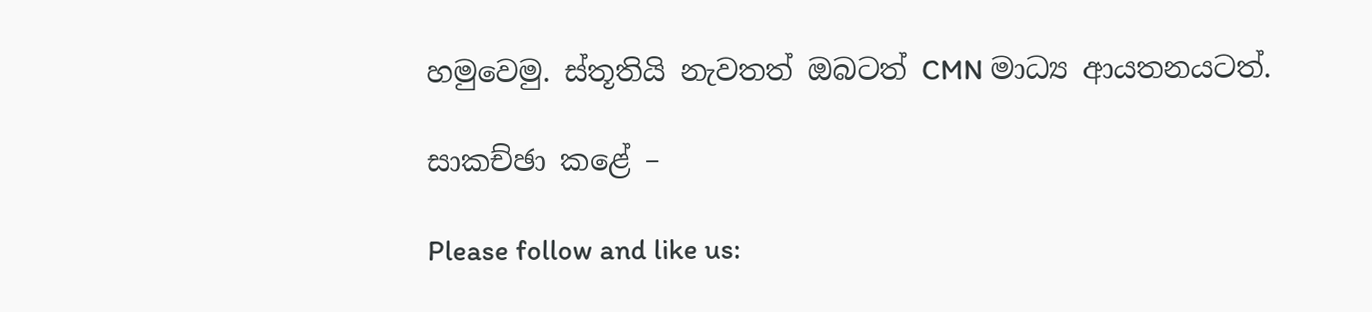හමුවෙමු. ස්තූතියි නැවතත් ඔබටත් CMN මාධ්‍ය ආයතනයටත්.

සාකච්ඡා කළේ –

Please follow and like us: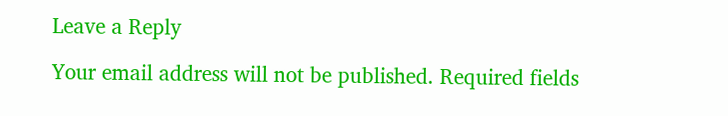Leave a Reply

Your email address will not be published. Required fields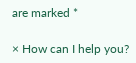are marked *

× How can I help you?